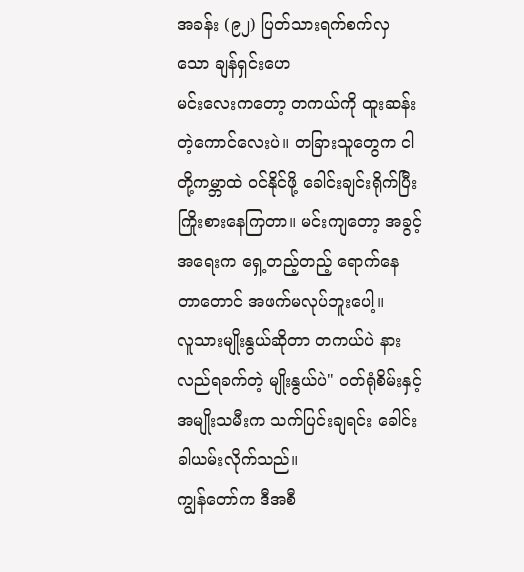အခန်း (၉၂) ပြတ်သားရက်စက်လှသော ချန်ရှင်းဟေ
မင်းလေးကတော့ တကယ်ကို ထူးဆန်းတဲ့ကောင်လေးပဲ။ တခြားသူတွေက ငါတို့ကမ္ဘာထဲ ဝင်နိုင်ဖို့ ခေါင်းချင်းရိုက်ပြီး ကြိုးစားနေကြတာ။ မင်းကျတော့ အခွင့်အရေးက ရှေ့တည့်တည့် ရောက်နေတာတောင် အဖက်မလုပ်ဘူးပေါ့။
လူသားမျိုးနွယ်ဆိုတာ တကယ်ပဲ နားလည်ရခက်တဲ့ မျိုးနွယ်ပဲ" ဝတ်ရုံစိမ်းနှင့် အမျိုးသမီးက သက်ပြင်းချရင်း ခေါင်းခါယမ်းလိုက်သည်။
ကျွန်တော်က ဒီအစီ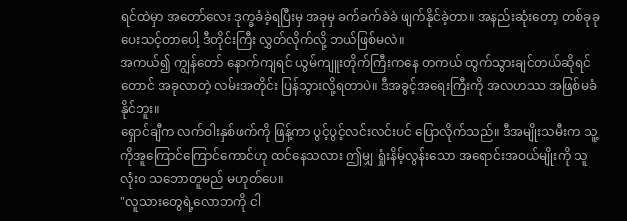ရင်ထဲမှာ အတော်လေး ဒုက္ခခံခဲ့ရပြီးမှ အခုမှ ခက်ခက်ခဲခဲ ဖျက်နိုင်ခဲ့တာ။ အနည်းဆုံးတော့ တစ်ခုခု ပေးသင့်တာပေါ့ ဒီတိုင်းကြီး လွှတ်လိုက်လို့ ဘယ်ဖြစ်မလဲ။
အကယ်၍ ကျွန်တော် နောက်ကျရင် ယွမ်ကျူးတိုက်ကြီးကနေ တကယ် ထွက်သွားချင်တယ်ဆိုရင်တောင် အခုလာတဲ့ လမ်းအတိုင်း ပြန်သွားလို့ရတာပဲ။ ဒီအခွင့်အရေးကြီးကို အလဟဿ အဖြစ်မခံနိုင်ဘူး။
ရှောင်ချီက လက်ဝါးနှစ်ဖက်ကို ဖြန့်ကာ ပွင့်ပွင့်လင်းလင်းပင် ပြောလိုက်သည်။ ဒီအမျိုးသမီးက သူ့ကိုအူကြောင်ကြောင်ကောင်ဟု ထင်နေသလား ဤမျှ ရှုံးနိမ့်လွန်းသော အရောင်းအဝယ်မျိုးကို သူ လုံးဝ သဘောတူမည် မဟုတ်ပေ။
"လူသားတွေရဲ့လောဘကို ငါ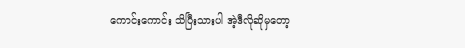ကောင်းကောင်း သိပြီးသားပါ အဲ့ဒီလိုဆိုမှတော့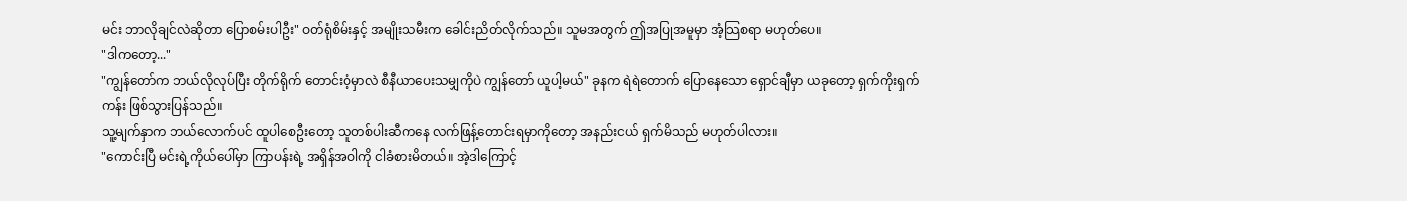မင်း ဘာလိုချင်လဲဆိုတာ ပြောစမ်းပါဦး" ဝတ်ရုံစိမ်းနှင့် အမျိုးသမီးက ခေါင်းညိတ်လိုက်သည်။ သူမအတွက် ဤအပြုအမူမှာ အံ့သြစရာ မဟုတ်ပေ။
"ဒါကတော့..."
"ကျွန်တော်က ဘယ်လိုလုပ်ပြီး တိုက်ရိုက် တောင်းဝံ့မှာလဲ စီနီယာပေးသမျှကိုပဲ ကျွန်တော် ယူပါ့မယ်" ခုနက ရဲရဲတောက် ပြောနေသော ရှောင်ချီမှာ ယခုတော့ ရှက်ကိုးရှက်ကန်း ဖြစ်သွားပြန်သည်။
သူ့မျက်နှာက ဘယ်လောက်ပင် ထူပါစေဦးတော့ သူတစ်ပါးဆီကနေ လက်ဖြန့်တောင်းရမှာကိုတော့ အနည်းငယ် ရှက်မိသည် မဟုတ်ပါလား။
"ကောင်းပြီ မင်းရဲ့ကိုယ်ပေါ်မှာ ကြာပန်းရဲ့ အရှိန်အဝါကို ငါခံစားမိတယ်။ အဲ့ဒါကြောင့်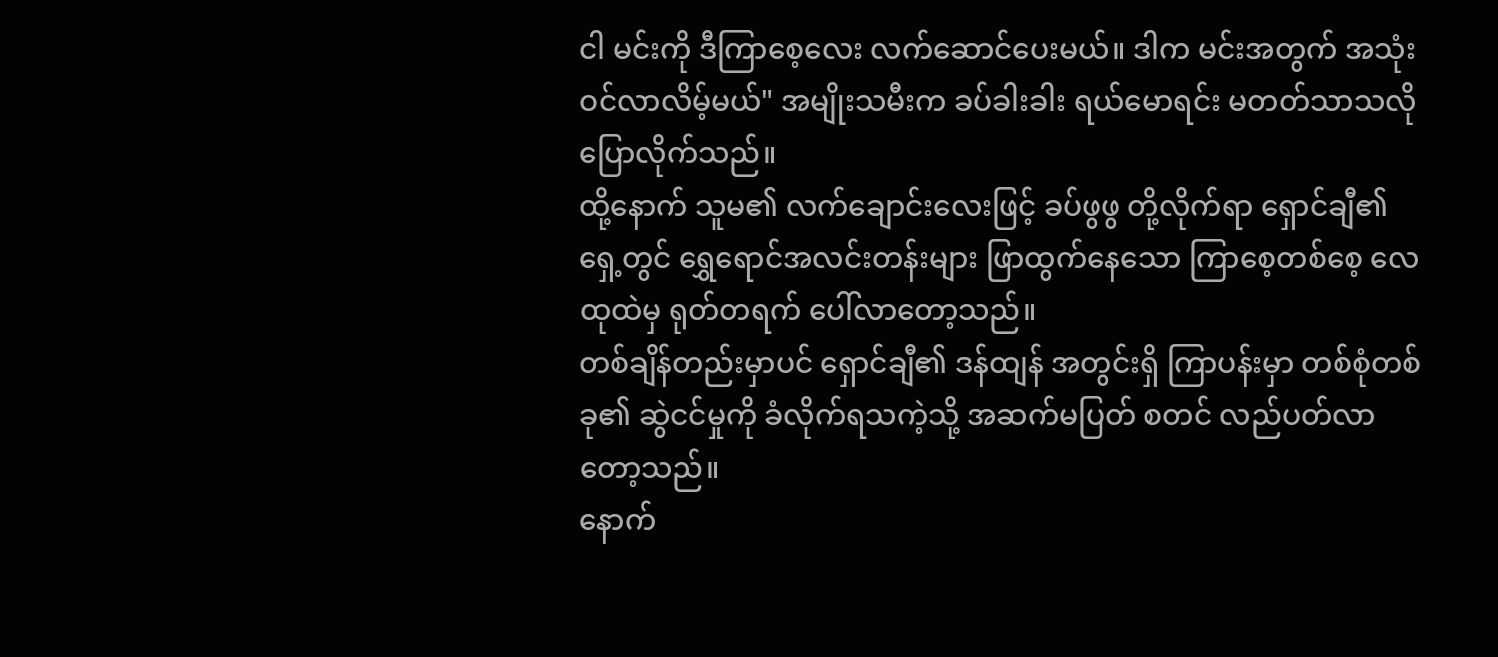ငါ မင်းကို ဒီကြာစေ့လေး လက်ဆောင်ပေးမယ်။ ဒါက မင်းအတွက် အသုံးဝင်လာလိမ့်မယ်" အမျိုးသမီးက ခပ်ခါးခါး ရယ်မောရင်း မတတ်သာသလို ပြောလိုက်သည်။
ထို့နောက် သူမ၏ လက်ချောင်းလေးဖြင့် ခပ်ဖွဖွ တို့လိုက်ရာ ရှောင်ချီ၏ ရှေ့တွင် ရွှေရောင်အလင်းတန်းများ ဖြာထွက်နေသော ကြာစေ့တစ်စေ့ လေထုထဲမှ ရုတ်တရက် ပေါ်လာတော့သည်။
တစ်ချိန်တည်းမှာပင် ရှောင်ချီ၏ ဒန်ထျန် အတွင်းရှိ ကြာပန်းမှာ တစ်စုံတစ်ခု၏ ဆွဲငင်မှုကို ခံလိုက်ရသကဲ့သို့ အဆက်မပြတ် စတင် လည်ပတ်လာတော့သည်။
နောက်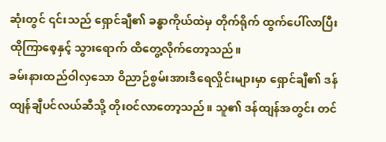ဆုံးတွင် ၎င်းသည် ရှောင်ချီ၏ ခန္ဓာကိုယ်ထဲမှ တိုက်ရိုက် ထွက်ပေါ်လာပြီး ထိုကြာစေ့နှင့် သွားရောက် ထိတွေ့လိုက်တော့သည်။
ခမ်းနားထည်ဝါလှသော ဝိညာဉ်စွမ်းအားဒီရေလှိုင်းများမှာ ရှောင်ချီ၏ ဒန်ထျန်ချီပင်လယ်ဆီသို့ တိုးဝင်လာတော့သည်။ သူ၏ ဒန်ထျန်အတွင်း တင်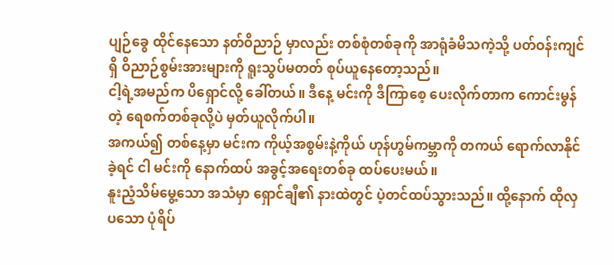ပျဉ်ခွေ ထိုင်နေသော နတ်ဝိညာဉ် မှာလည်း တစ်စုံတစ်ခုကို အာရုံခံမိသကဲ့သို့ ပတ်ဝန်းကျင်ရှိ ဝိညာဉ်စွမ်းအားများကို ရူးသွပ်မတတ် စုပ်ယူနေတော့သည်။
ငါ့ရဲ့အမည်က ပိရှောင်လို့ ခေါ်တယ်။ ဒီနေ့ မင်းကို ဒီကြာစေ့ ပေးလိုက်တာက ကောင်းမွန်တဲ့ ရေစက်တစ်ခုလို့ပဲ မှတ်ယူလိုက်ပါ။
အကယ်၍ တစ်နေ့မှာ မင်းက ကိုယ့်အစွမ်းနဲ့ကိုယ် ဟုန်ဟွမ်ကမ္ဘာကို တကယ် ရောက်လာနိုင်ခဲ့ရင် ငါ မင်းကို နောက်ထပ် အခွင့်အရေးတစ်ခု ထပ်ပေးမယ်။
နူးညံ့သိမ်မွေ့သော အသံမှာ ရှောင်ချီ၏ နားထဲတွင် ပဲ့တင်ထပ်သွားသည်။ ထို့နောက် ထိုလှပသော ပုံရိပ်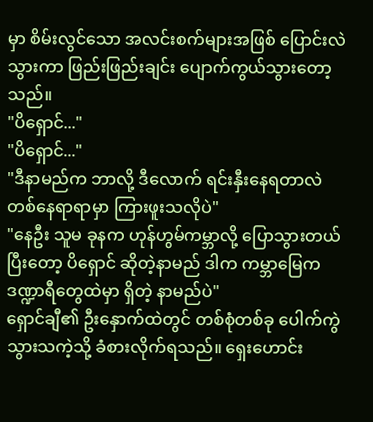မှာ စိမ်းလွင်သော အလင်းစက်များအဖြစ် ပြောင်းလဲသွားကာ ဖြည်းဖြည်းချင်း ပျောက်ကွယ်သွားတော့သည်။
"ပိရှောင်..."
"ပိရှောင်..."
"ဒီနာမည်က ဘာလို့ ဒီလောက် ရင်းနှီးနေရတာလဲ တစ်နေရာရာမှာ ကြားဖူးသလိုပဲ"
"နေဦး သူမ ခုနက ဟုန်ဟွမ်ကမ္ဘာလို့ ပြောသွားတယ် ပြီးတော့ ပိရှောင် ဆိုတဲ့နာမည် ဒါက ကမ္ဘာမြေက ဒဏ္ဍာရီတွေထဲမှာ ရှိတဲ့ နာမည်ပဲ"
ရှောင်ချီ၏ ဦးနှောက်ထဲတွင် တစ်စုံတစ်ခု ပေါက်ကွဲသွားသကဲ့သို့ ခံစားလိုက်ရသည်။ ရှေးဟောင်း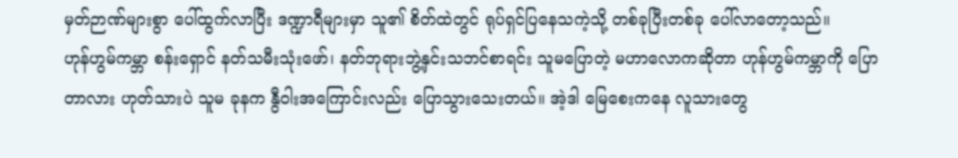မှတ်ဉာဏ်များစွာ ပေါ်ထွက်လာပြီး ဒဏ္ဍာရီများမှာ သူ၏ စိတ်ထဲတွင် ရုပ်ရှင်ပြနေသကဲ့သို့ တစ်ခုပြီးတစ်ခု ပေါ်လာတော့သည်။
ဟုန်ဟွမ်ကမ္ဘာ စန်းရှောင် နတ်သမီးသုံးဖော်၊ နတ်ဘုရားဘွဲ့နှင်းသဘင်စာရင်း သူမပြောတဲ့ မဟာလောကဆိုတာ ဟုန်ဟွမ်ကမ္ဘာကို ပြောတာလား ဟုတ်သားပဲ သူမ ခုနက နွီဝါးအကြောင်းလည်း ပြောသွားသေးတယ်။ အဲ့ဒါ မြေစေးကနေ လူသားတွေ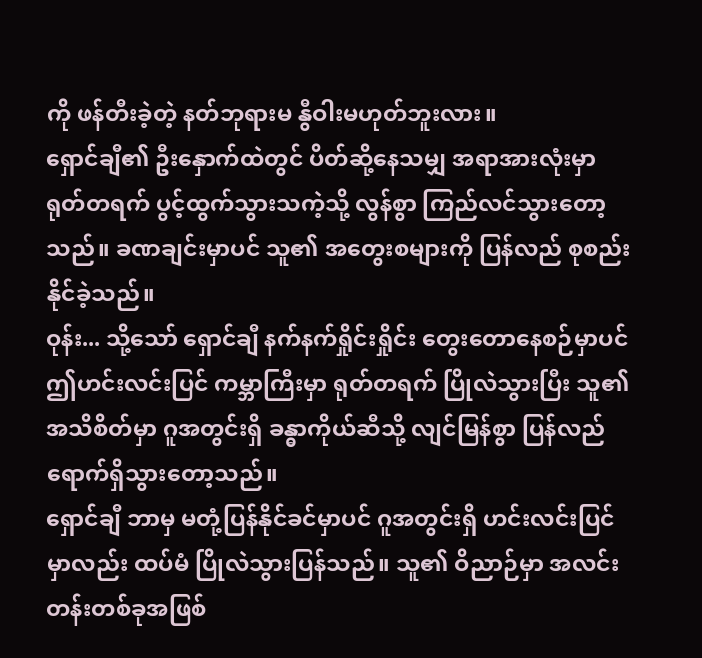ကို ဖန်တီးခဲ့တဲ့ နတ်ဘုရားမ နွီဝါးမဟုတ်ဘူးလား။
ရှောင်ချီ၏ ဦးနှောက်ထဲတွင် ပိတ်ဆို့နေသမျှ အရာအားလုံးမှာ ရုတ်တရက် ပွင့်ထွက်သွားသကဲ့သို့ လွန်စွာ ကြည်လင်သွားတော့သည်။ ခဏချင်းမှာပင် သူ၏ အတွေးစများကို ပြန်လည် စုစည်းနိုင်ခဲ့သည်။
ဝုန်း... သို့သော် ရှောင်ချီ နက်နက်ရှိုင်းရှိုင်း တွေးတောနေစဉ်မှာပင် ဤဟင်းလင်းပြင် ကမ္ဘာကြီးမှာ ရုတ်တရက် ပြိုလဲသွားပြီး သူ၏ အသိစိတ်မှာ ဂူအတွင်းရှိ ခန္ဓာကိုယ်ဆီသို့ လျင်မြန်စွာ ပြန်လည် ရောက်ရှိသွားတော့သည်။
ရှောင်ချီ ဘာမှ မတုံ့ပြန်နိုင်ခင်မှာပင် ဂူအတွင်းရှိ ဟင်းလင်းပြင်မှာလည်း ထပ်မံ ပြိုလဲသွားပြန်သည်။ သူ၏ ဝိညာဉ်မှာ အလင်းတန်းတစ်ခုအဖြစ်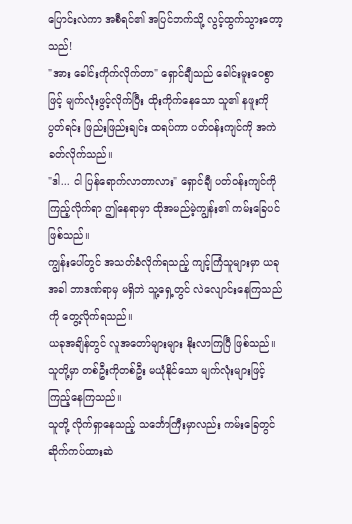ပြောင်းလဲကာ အစီရင်၏ အပြင်ဘက်သို့ လွင့်ထွက်သွားတော့သည်!
"အား ခေါင်းကိုက်လိုက်တာ" ရှောင်ချီသည် ခေါင်းမူးဝေစွာဖြင့် မျက်လုံးဖွင့်လိုက်ပြီး ထိုးကိုက်နေသော သူ၏ နဖူးကို ပွတ်ရင်း ဖြည်းဖြည်းချင်း ထရပ်ကာ ပတ်ဝန်းကျင်ကို အကဲခတ်လိုက်သည်။
"ဒါ... ငါ ပြန်ရောက်လာတာလား" ရှောင်ချီ ပတ်ဝန်းကျင်ကို ကြည့်လိုက်ရာ ဤနေရာမှာ ထိုအမည်မဲ့ကျွန်း၏ ကမ်းခြေပင် ဖြစ်သည်။
ကျွန်းပေါ်တွင် အသတ်ခံလိုက်ရသည့် ကျင့်ကြံသူများမှာ ယခုအခါ ဘာဒဏ်ရာမှ မရှိဘဲ သူ့ရှေ့တွင် လဲလျောင်းနေကြသည်ကို တွေ့လိုက်ရသည်။
ယခုအချိန်တွင် လူအတော်များများ နိုးလာကြပြီ ဖြစ်သည်။ သူတို့မှာ တစ်ဦးကိုတစ်ဦး မယုံနိုင်သော မျက်လုံးများဖြင့် ကြည့်နေကြသည်။
သူတို့ လိုက်ရှာနေသည့် သင်္ဘောကြီးမှာလည်း ကမ်းခြေတွင် ဆိုက်ကပ်ထားဆဲ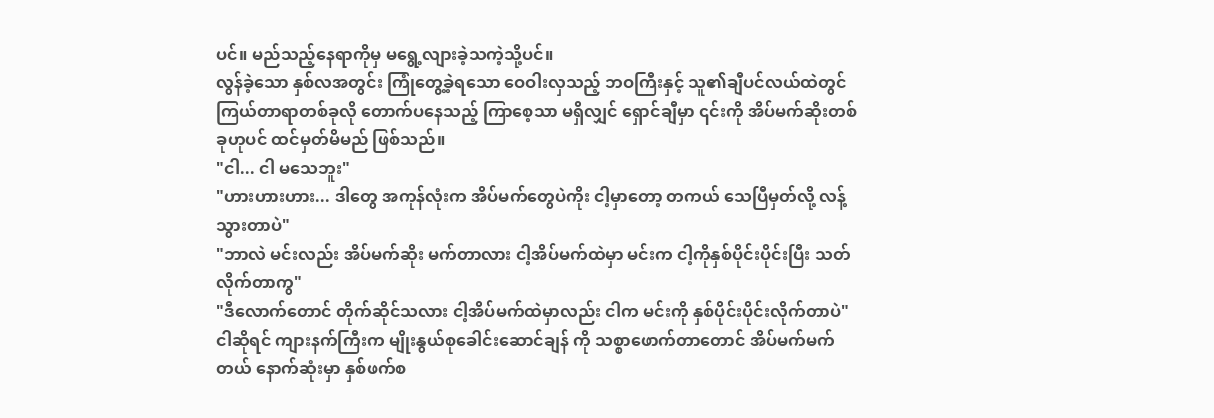ပင်။ မည်သည့်နေရာကိုမှ မရွေ့လျားခဲ့သကဲ့သို့ပင်။
လွန်ခဲ့သော နှစ်လအတွင်း ကြုံတွေ့ခဲ့ရသော ဝေဝါးလှသည့် ဘဝကြီးနှင့် သူ၏ချီပင်လယ်ထဲတွင် ကြယ်တာရာတစ်ခုလို တောက်ပနေသည့် ကြာစေ့သာ မရှိလျှင် ရှောင်ချီမှာ ၎င်းကို အိပ်မက်ဆိုးတစ်ခုဟုပင် ထင်မှတ်မိမည် ဖြစ်သည်။
"ငါ... ငါ မသေဘူး"
"ဟားဟားဟား... ဒါတွေ အကုန်လုံးက အိပ်မက်တွေပဲကိုး ငါ့မှာတော့ တကယ် သေပြီမှတ်လို့ လန့်သွားတာပဲ"
"ဘာလဲ မင်းလည်း အိပ်မက်ဆိုး မက်တာလား ငါ့အိပ်မက်ထဲမှာ မင်းက ငါ့ကိုနှစ်ပိုင်းပိုင်းပြီး သတ်လိုက်တာကွ"
"ဒီလောက်တောင် တိုက်ဆိုင်သလား ငါ့အိပ်မက်ထဲမှာလည်း ငါက မင်းကို နှစ်ပိုင်းပိုင်းလိုက်တာပဲ"
ငါဆိုရင် ကျားနက်ကြီးက မျိုးနွယ်စုခေါင်းဆောင်ချန် ကို သစ္စာဖောက်တာတောင် အိပ်မက်မက်တယ် နောက်ဆုံးမှာ နှစ်ဖက်စ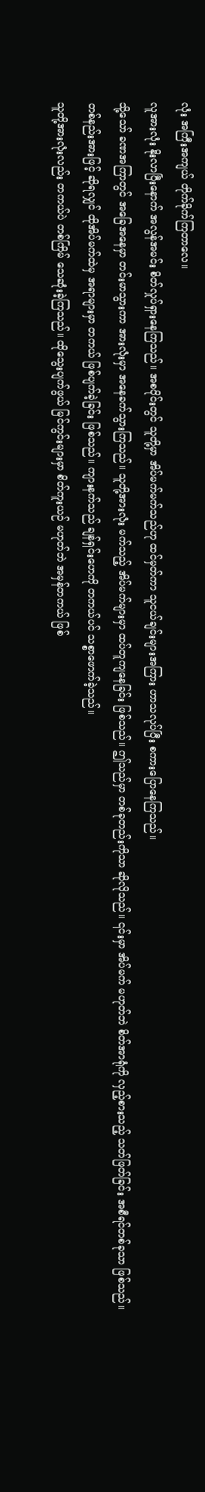လုံး အကြီးအကျယ် တိုက်ခိုက်ကြတာလေ။
လူအားလုံး နိုးလာပြီးနောက် အလွန်အမင်း စိတ်လှုပ်ရှားနေကြသည်။ အစပိုင်းတွင် သူတို့မှာ အိပ်မက်မက်သည်ဟု ထင်မှတ်ကာ သူငယ်ချင်းများအကြား ဟာသလုပ်ပြီး စကားပြောနေကြသည်။
သို့သော် ခဏအကြာတွင် အခြေအနေမှာ တင်းမာသွားကာ အားလုံးမှာ အနေခက်သွားကြသည်။ သူတို့အားလုံး မက်သည့် အိပ်မက်များမှာ ထပ်တူကျနေခြင်း ဖြစ်သည်။ ဤသည်မှာ တစ်ခုတည်းကိုသာ ဆိုလိုသည်။ ၎င်းမှာ အိပ်မက် မဟုတ်ဘဲ စိတ်အာရုံကို လှည့်စားသည့် သတ်ဖြတ်ခြင်း အစီရင်တစ်ခုသာ ဖြစ်သည်။
တစ်နည်းအားဖြင့် ဆိုရလျှင် ထိုအိပ်မက်ထဲမှ အရာများမှာ တကယ် ဖြစ်ပျက်ခဲ့ခြင်း ဖြစ်သည်။ ကျားနက်သည် ချန်ရှင်းဟေကို တကယ်ပင် သစ္စာဖောက်ခဲ့သည်။
သူတို့အားလုံးလည်း တကယ်ပဲ တစ်ကြိမ် သေဆုံးခဲ့ကြသည်။ ထိုသွေးပျက်ဖွယ် မြင်ကွင်းများမှာ စိတ်ကူးယဉ် မဟုတ်ဘဲ အမှန်တကယ် ဖြစ်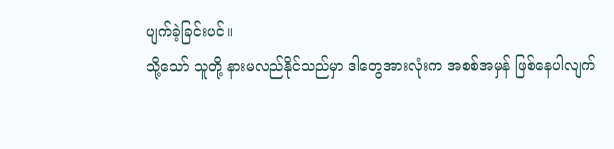ပျက်ခဲ့ခြင်းပင်။
သို့သော် သူတို့ နားမလည်နိုင်သည်မှာ ဒါတွေအားလုံးက အစစ်အမှန် ဖြစ်နေပါလျက်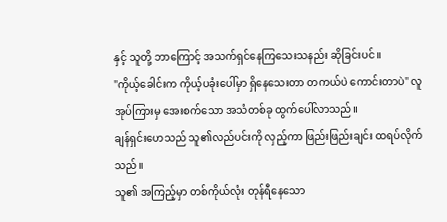နှင့် သူတို့ ဘာကြောင့် အသက်ရှင်နေကြသေးသနည်း ဆိုခြင်းပင်။
"ကိုယ့်ခေါင်းက ကိုယ့်ပခုံးပေါ်မှာ ရှိနေသေးတာ တကယ်ပဲ ကောင်းတာပဲ" လူအုပ်ကြားမှ အေးစက်သော အသံတစ်ခု ထွက်ပေါ်လာသည်။
ချန်ရှင်းဟေသည် သူ၏လည်ပင်းကို လှည့်ကာ ဖြည်းဖြည်းချင်း ထရပ်လိုက်သည်။
သူ၏ အကြည့်မှာ တစ်ကိုယ်လုံး တုန်ရီနေသော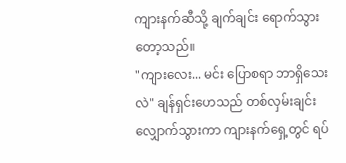ကျားနက်ဆီသို့ ချက်ချင်း ရောက်သွားတော့သည်။
"ကျားလေး... မင်း ပြောစရာ ဘာရှိသေးလဲ" ချန်ရှင်းဟေသည် တစ်လှမ်းချင်း လျှောက်သွားကာ ကျားနက်ရှေ့တွင် ရပ်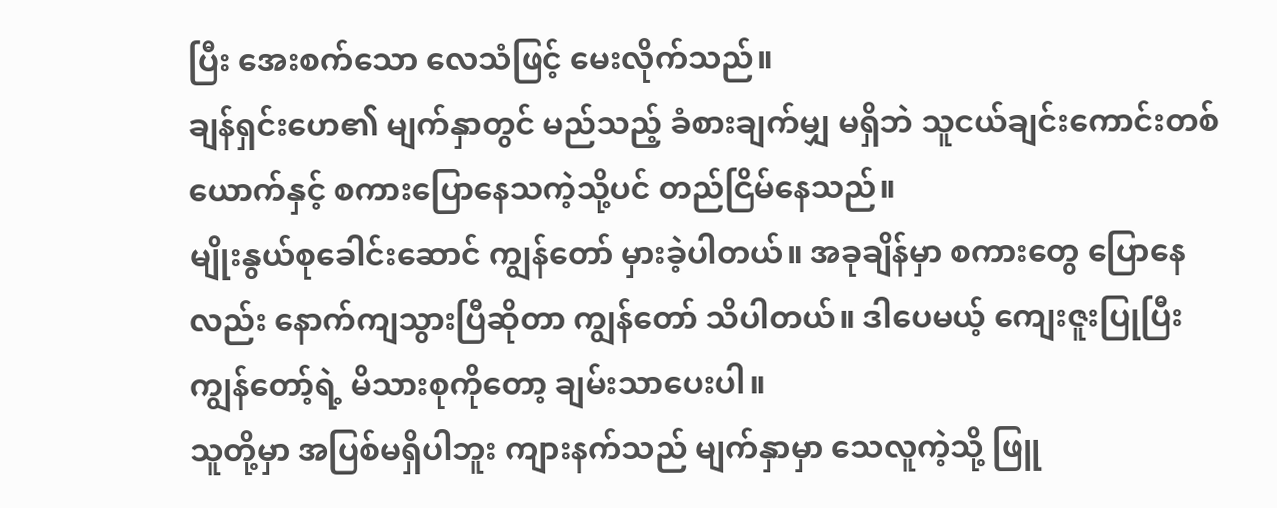ပြီး အေးစက်သော လေသံဖြင့် မေးလိုက်သည်။
ချန်ရှင်းဟေ၏ မျက်နှာတွင် မည်သည့် ခံစားချက်မျှ မရှိဘဲ သူငယ်ချင်းကောင်းတစ်ယောက်နှင့် စကားပြောနေသကဲ့သို့ပင် တည်ငြိမ်နေသည်။
မျိုးနွယ်စုခေါင်းဆောင် ကျွန်တော် မှားခဲ့ပါတယ်။ အခုချိန်မှာ စကားတွေ ပြောနေလည်း နောက်ကျသွားပြီဆိုတာ ကျွန်တော် သိပါတယ်။ ဒါပေမယ့် ကျေးဇူးပြုပြီး ကျွန်တော့်ရဲ့ မိသားစုကိုတော့ ချမ်းသာပေးပါ။
သူတို့မှာ အပြစ်မရှိပါဘူး ကျားနက်သည် မျက်နှာမှာ သေလူကဲ့သို့ ဖြူ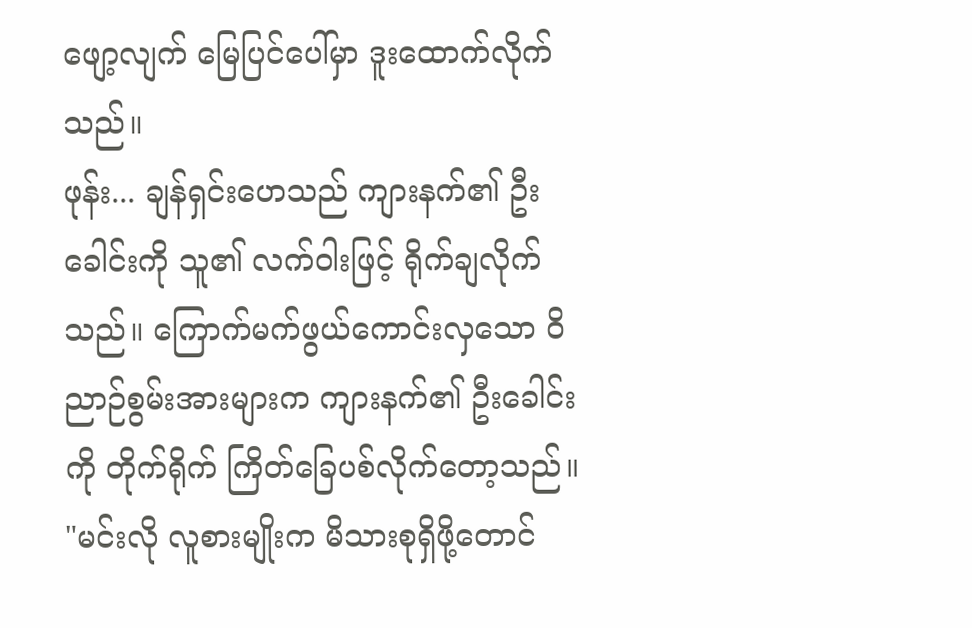ဖျော့လျက် မြေပြင်ပေါ်မှာ ဒူးထောက်လိုက်သည်။
ဖုန်း... ချန်ရှင်းဟေသည် ကျားနက်၏ ဦးခေါင်းကို သူ၏ လက်ဝါးဖြင့် ရိုက်ချလိုက်သည်။ ကြောက်မက်ဖွယ်ကောင်းလှသော ဝိညာဉ်စွမ်းအားများက ကျားနက်၏ ဦးခေါင်းကို တိုက်ရိုက် ကြိတ်ခြေပစ်လိုက်တော့သည်။
"မင်းလို လူစားမျိုးက မိသားစုရှိဖို့တောင်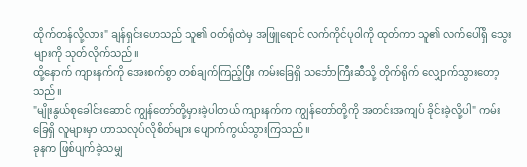ထိုက်တန်လို့လား" ချန်ရှင်းဟေသည် သူ၏ ဝတ်ရုံထဲမှ အဖြူရောင် လက်ကိုင်ပုဝါကို ထုတ်ကာ သူ၏ လက်ပေါ်ရှိ သွေးများကို သုတ်လိုက်သည်။
ထို့နောက် ကျားနက်ကို အေးစက်စွာ တစ်ချက်ကြည့်ပြီး ကမ်းခြေရှိ သင်္ဘောကြီးဆီသို့ တိုက်ရိုက် လျှောက်သွားတော့သည်။
"မျိုးနွယ်စုခေါင်းဆောင် ကျွန်တော်တို့မှားခဲ့ပါတယ် ကျားနက်က ကျွန်တော်တို့ကို အတင်းအကျပ် ခိုင်းခဲ့လို့ပါ" ကမ်းခြေရှိ လူများမှာ ဟာသလုပ်လိုစိတ်များ ပျောက်ကွယ်သွားကြသည်။
ခုနက ဖြစ်ပျက်ခဲ့သမျှ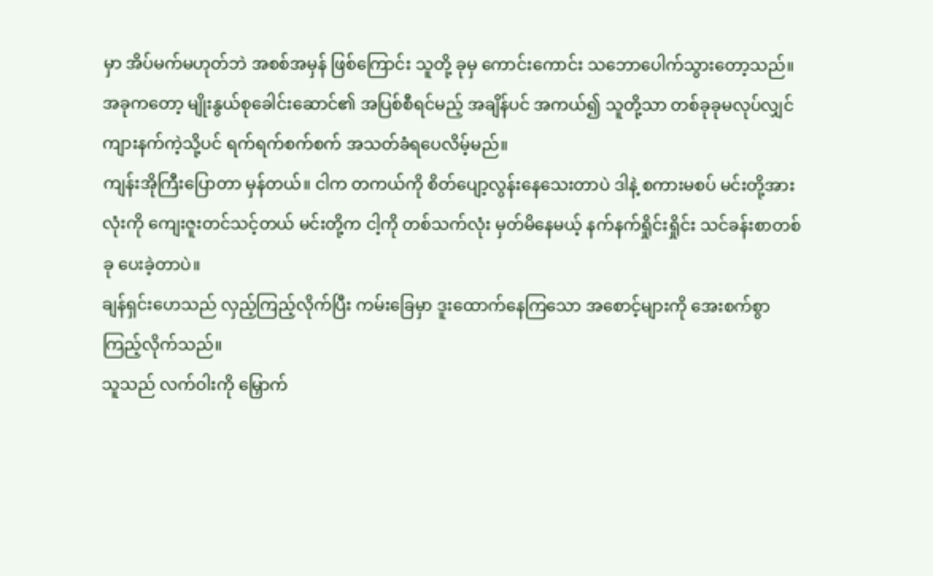မှာ အိပ်မက်မဟုတ်ဘဲ အစစ်အမှန် ဖြစ်ကြောင်း သူတို့ ခုမှ ကောင်းကောင်း သဘောပေါက်သွားတော့သည်။
အခုကတော့ မျိုးနွယ်စုခေါင်းဆောင်၏ အပြစ်စီရင်မည့် အချိန်ပင် အကယ်၍ သူတို့သာ တစ်ခုခုမလုပ်လျှင် ကျားနက်ကဲ့သို့ပင် ရက်ရက်စက်စက် အသတ်ခံရပေလိမ့်မည်။
ကျန်းအိုကြီးပြောတာ မှန်တယ်။ ငါက တကယ်ကို စိတ်ပျော့လွန်းနေသေးတာပဲ ဒါနဲ့ စကားမစပ် မင်းတို့အားလုံးကို ကျေးဇူးတင်သင့်တယ် မင်းတို့က ငါ့ကို တစ်သက်လုံး မှတ်မိနေမယ့် နက်နက်ရှိုင်းရှိုင်း သင်ခန်းစာတစ်ခု ပေးခဲ့တာပဲ။
ချန်ရှင်းဟေသည် လှည့်ကြည့်လိုက်ပြီး ကမ်းခြေမှာ ဒူးထောက်နေကြသော အစောင့်များကို အေးစက်စွာ ကြည့်လိုက်သည်။
သူသည် လက်ဝါးကို မြှောက်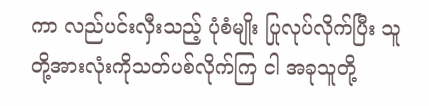ကာ လည်ပင်းလှီးသည့် ပုံစံမျိုး ပြုလုပ်လိုက်ပြီး သူတို့အားလုံးကိုသတ်ပစ်လိုက်ကြ ငါ အခုသူတို့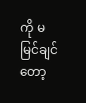ကို မမြင်ချင်တော့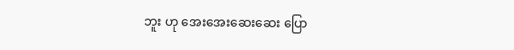ဘူး ဟု အေးအေးဆေးဆေး ပြော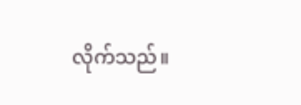လိုက်သည်။